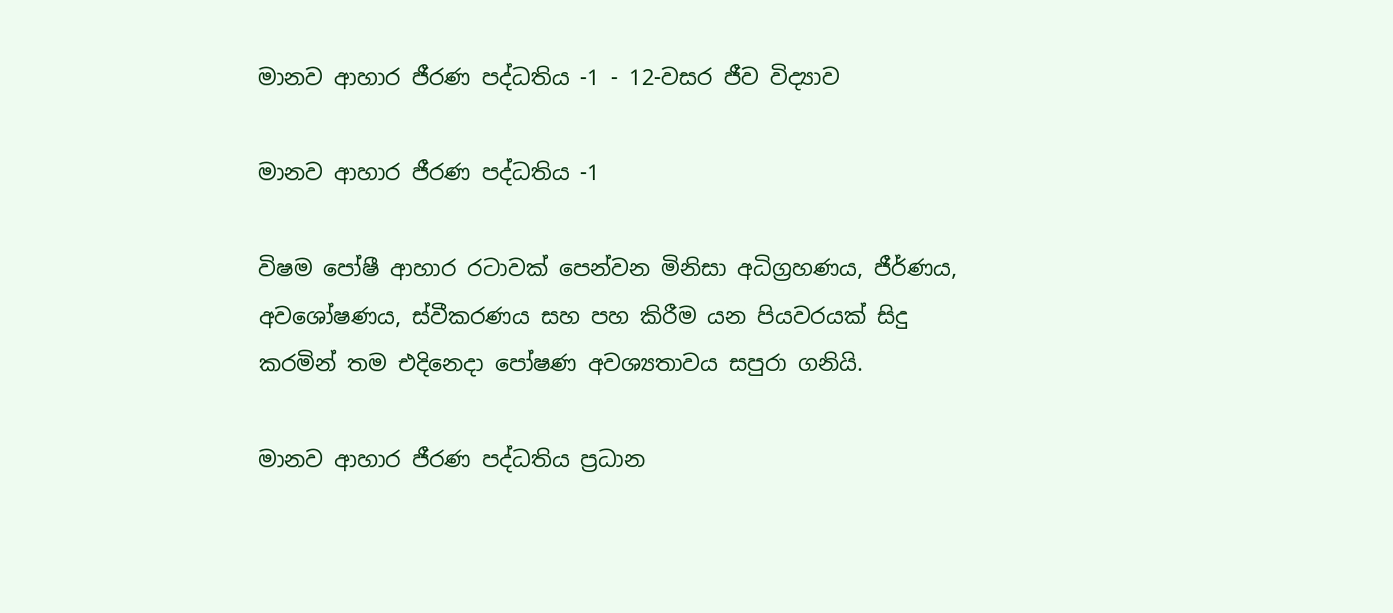මානව ආහාර ජීරණ පද්ධතිය -1 - 12-වසර ජීව විද්‍යාව

මානව ආහාර ජීරණ පද්ධතිය -1

විෂම පෝෂී ආහාර රටාවක් පෙන්වන මිනිසා අධිග්‍රහණය, ජීර්ණය, අවශෝෂණය, ස්වීකරණය සහ පහ කිරීම යන පියවරයක් සිදු කරමින් තම එදිනෙදා පෝෂණ අවශ්‍යතාවය සපුරා ගනියි.

මානව ආහාර ජීරණ පද්ධතිය ප්‍රධාන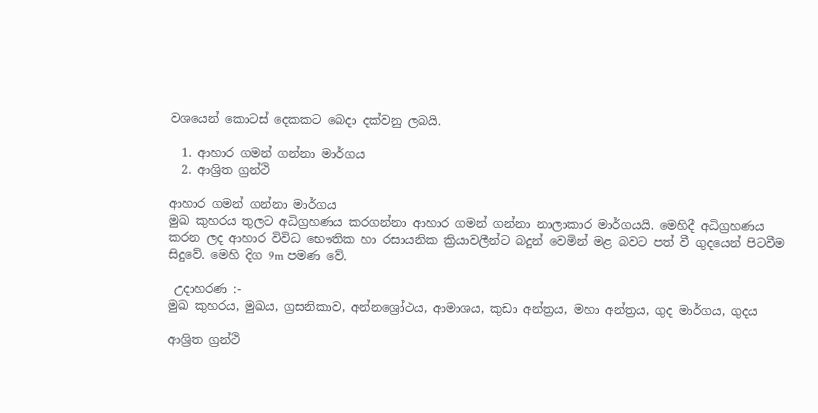වශයෙන් කොටස් දෙකකට බෙදා දක්වනු ලබයි.

  1. ආහාර ගමන් ගන්නා මාර්ගය
  2. ආශ්‍රිත ග්‍රන්ථි

ආහාර ගමන් ගන්නා මාර්ගය
මුඛ කුහරය තුලට අධිග්‍රහණය කරගන්නා ආහාර ගමන් ගන්නා නාලාකාර මාර්ගයයි. මෙහිදී අධිග්‍රහණය කරන ලද ආහාර විවිධ භෞතික හා රසායනික ක්‍රියාවලීන්ට බදුන් වෙමින් මළ බවට පත් වී ගුදයෙන් පිටවීම සිදුවේ. මෙහි දිග 9m පමණ වේ.

 උදාහරණ :-
මුඛ කුහරය, මුඛය, ග්‍රසනිකාව, අන්නශ්‍රෝථය, ආමාශය, කුඩා අන්ත්‍රය, මහා අන්ත්‍රය, ගුද මාර්ගය, ගුදය

ආශ්‍රිත ග්‍රන්ථි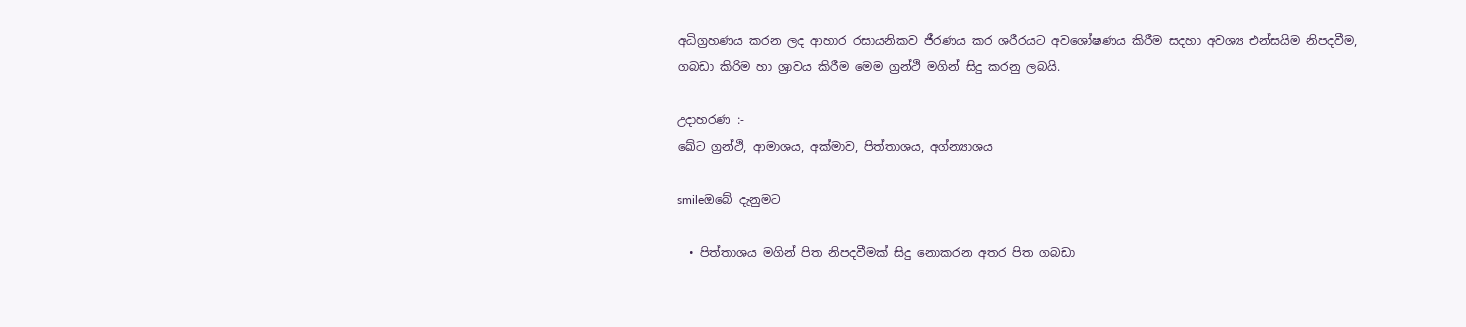අධිග්‍රහණය කරන ලද ආහාර රසායනිකව ජීරණය කර ශරීරයට අවශෝෂණය කිරීම සදහා අවශ්‍ය එන්සයිම නිපදවීම, ගබඩා කිරිම හා ශ්‍රාවය කිරීම මෙම ග්‍රන්ථි මගින් සිදු කරනු ලබයි.

උදාහරණ :-
ඛේට ග්‍රන්ථි, ආමාශය, අක්මාව, පිත්තාශය, අග්න්‍යාශය

smileඔබේ දැනුමට

  • පිත්තාශය මගින් පිත නිපදවීමක් සිදු නොකරන අතර පිත ගබඩා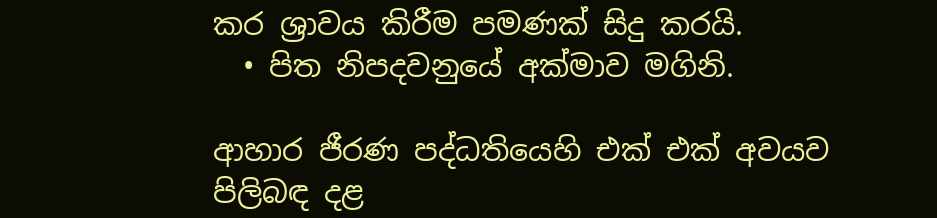කර ශ්‍රාවය කිරීම පමණක් සිදු කරයි.
  • පිත නිපදවනුයේ අක්මාව මගිනි.

ආහාර ජීරණ පද්ධතියෙහි එක් එක් අවයව පිලිබඳ දළ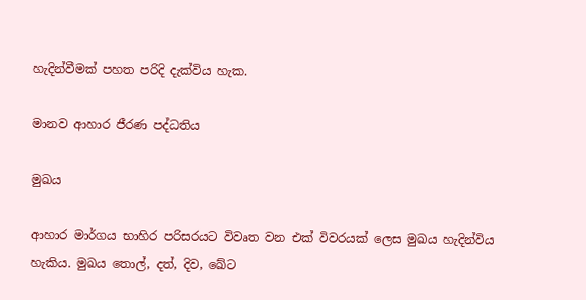හැදින්වීමක් පහත පරිදි දැක්විය හැක.

මානව ආහාර ජීරණ පද්ධතිය

මුඛය

ආහාර මාර්ගය භාහිර පරිසරයට විවෘත වන එක් විවරයක් ලෙස මුඛය හැදින්විය හැකිය. මුඛය තොල්, දත්, දිව, ඛේට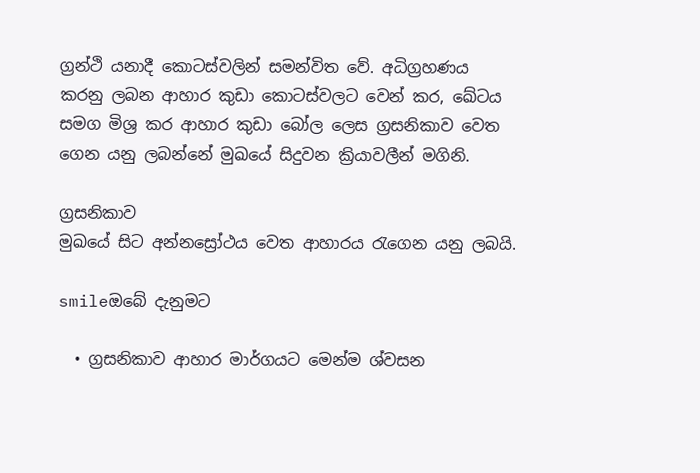ග්‍රන්ථි යනාදී කොටස්වලින් සමන්විත වේ. අධිග්‍රහණය කරනු ලබන ආහාර කුඩා කොටස්වලට වෙන් කර, ඛේටය සමග මිශ්‍ර කර ආහාර කුඩා බෝල ලෙස ග්‍රසනිකාව වෙත ගෙන යනු ලබන්නේ මුඛයේ සිදුවන ක්‍රියාවලීන් මගිනි.

ග්‍රසනිකාව
මුඛයේ සිට අන්නස්‍රෝථය වෙත ආහාරය රැගෙන යනු ලබයි.

smileඔබේ දැනුමට

  • ග්‍රසනිකාව ආහාර මාර්ගයට මෙන්ම ශ්වසන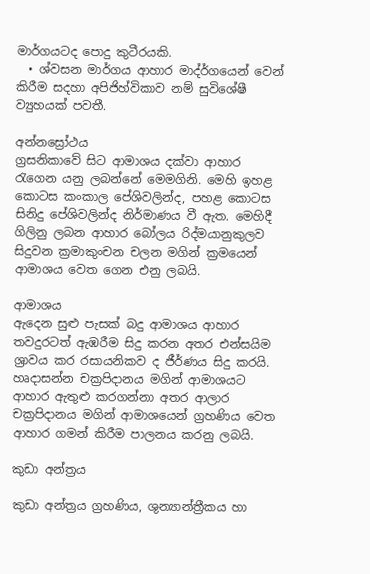මාර්ගයටද පොදු කුටීරයකි.
  • ශ්වසන මාර්ගය ආහාර මාද්ර්ගයෙන් වෙන් කිරීම සදහා අපිජිහ්විකාව නම් සුවිශේෂී ව්‍යුහයක් පවතී.

අන්නස්‍රෝථය
ග්‍රසනිකාවේ සිට ආමාශය දක්වා ආහාර රැගෙන යනු ලබන්නේ මෙමගිනි. මෙහි ඉහළ කොටස කංකාල පේශිවලින්ද, පහළ කොටස සිනිදු පේශිවලින්ද නිර්මාණය වී ඇත. මෙහිදී ගිලිනු ලබන ආහාර බෝලය රිද්මයානුකුලව සිදුවන ක්‍රමාකුංචන චලන මගින් ක්‍රමයෙන් ආමාශය වෙත ගෙන එනු ලබයි.

ආමාශය
ඇදෙන සුළු පැසක් බදු ආමාශය ආහාර තවදුරටත් ඇඹරීම සිදු කරන අතර එන්සයිම ශ්‍රාවය කර රසායනිකව ද ජීර්ණය සිදු කරයි. හෘදාසන්න චක්‍රපිදානය මගින් ආමාශයට ආහාර ඇතුළු කරගන්නා අතර ආලාර චක්‍රපිදානය මගින් ආමාශයෙන් ග්‍රහණිය වෙත ආහාර ගමන් කිරීම පාලනය කරනු ලබයි.

කුඩා අන්ත්‍රය

කුඩා අන්ත්‍රය ග්‍රහණිය, ශුන්‍යාන්ත්‍රීකය හා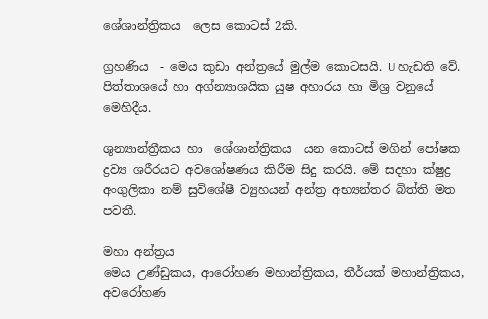ශේශාන්ත්‍රිකය  ලෙස කොටස් 2කි.

ග්‍රහණිය  - මෙය කුඩා අන්ත්‍රයේ මුල්ම කොටසයි. U හැඩති වේ. පිත්තාශයේ හා අග්න්‍යාශයික යුෂ අහාරය හා මිශ්‍ර වනුයේ මෙහිදීය.

ශුන්‍යාන්ත්‍රීකය හා  ශේශාන්ත්‍රිකය  යන කොටස් මගින් පෝෂක ද්‍රව්‍ය ශරීරයට අවශෝෂණය කිරීම සිදු කරයි. මේ සදහා ක්ෂුද්‍ර අංගුලිකා නම් සුවිශේෂී ව්‍යුහයන් අන්ත්‍ර අභ්‍යන්තර බිත්ති මත පවතී.

මහා අන්ත්‍රය
මෙය උණ්ඩුකය, ආරෝහණ මහාන්ත්‍රිකය, තීර්යක් මහාන්ත්‍රිකය, අවරෝහණ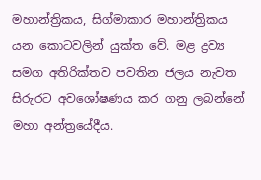මහාන්ත්‍රිකය, සිග්මාකාර මහාන්ත්‍රිකය යන කොටවලින් යුක්ත වේ. මළ ද්‍රව්‍ය සමග අතිරික්තව පවතින ජලය නැවත සිරුරට අවශෝෂණය කර ගනු ලබන්නේ මහා අන්ත්‍රයේදීය.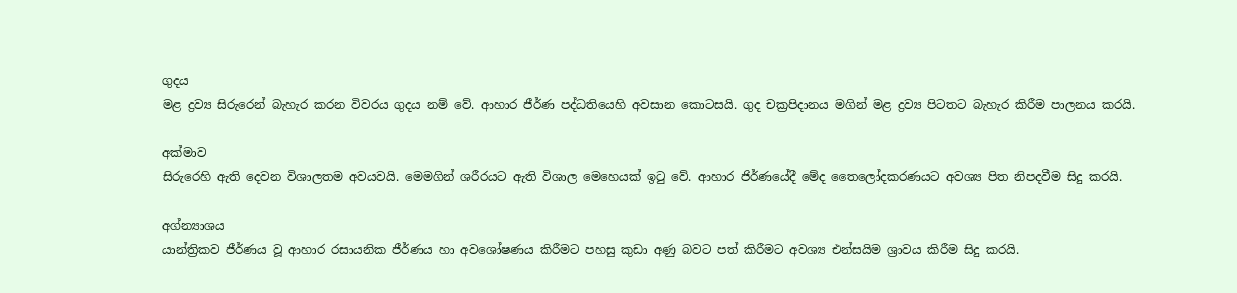ගුදය
මළ ද්‍රව්‍ය සිරුරෙන් බැහැර කරන විවරය ගුදය නම් වේ. ආහාර ජීර්ණ පද්ධතියෙහි අවසාන කොටසයි. ගුද චක්‍රපිදානය මගින් මළ ද්‍රව්‍ය පිටතට බැහැර කිරීම පාලනය කරයි.

අක්මාව
සිරුරෙහි ඇති දෙවන විශාලතම අවයවයි. මෙමගින් ශරීරයට ඇති විශාල මෙහෙයක් ඉටු වේ. ආහාර ජිර්ණයේදී මේද තෛලෝදකරණයට අවශ්‍ය පිත නිපදවීම සිදු කරයි.

අග්න්‍යාශය
යාන්ත්‍රිකව ජීර්ණය වූ ආහාර රසායනික ජීර්ණය හා අවශෝෂණය කිරීමට පහසු කුඩා අණු බවට පත් කිරීමට අවශ්‍ය එන්සයිම ශ්‍රාවය කිරීම සිදු කරයි.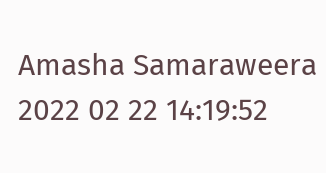Amasha Samaraweera
2022 02 22 14:19:52